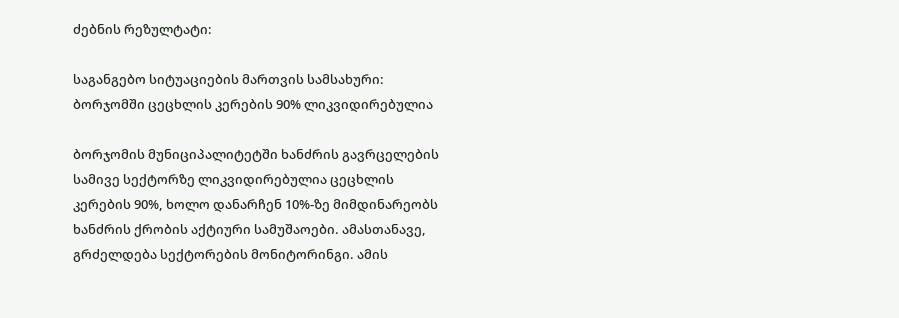ძებნის რეზულტატი:

საგანგებო სიტუაციების მართვის სამსახური: ბორჯომში ცეცხლის კერების 90% ლიკვიდირებულია

ბორჯომის მუნიციპალიტეტში ხანძრის გავრცელების სამივე სექტორზე ლიკვიდირებულია ცეცხლის კერების 90%, ხოლო დანარჩენ 10%-ზე მიმდინარეობს ხანძრის ქრობის აქტიური სამუშაოები. ამასთანავე, გრძელდება სექტორების მონიტორინგი. ამის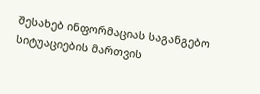შესახებ ინფორმაციას საგანგებო სიტუაციების მართვის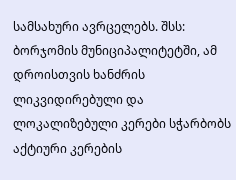სამსახური ავრცელებს. შსს: ბორჯომის მუნიციპალიტეტში, ამ დროისთვის ხანძრის ლიკვიდირებული და ლოკალიზებული კერები სჭარბობს აქტიური კერების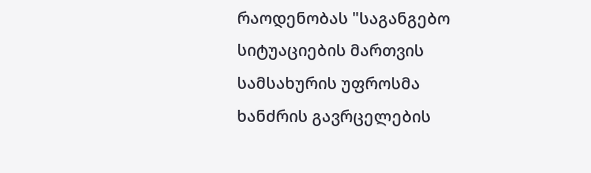რაოდენობას "საგანგებო სიტუაციების მართვის სამსახურის უფროსმა ხანძრის გავრცელების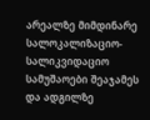არეალზე მიმდინარე სალოკალიზაციო-სალიკვიდაციო სამუშაოები შეაჯამეს და ადგილზე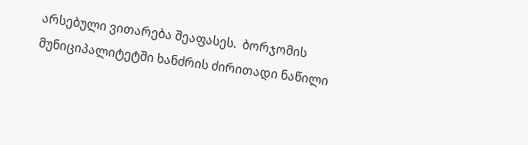არსებული ვითარება შეაფასეს.  ბორჯომის მუნიციპალიტეტში ხანძრის ძირითადი ნაწილი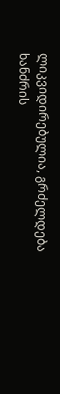ლიკვიდირებულია, გრძელდება ხანძრის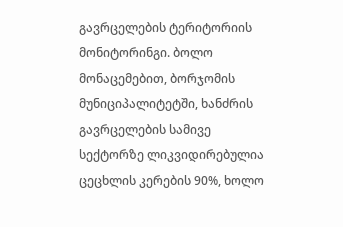გავრცელების ტერიტორიის მონიტორინგი. ბოლო მონაცემებით, ბორჯომის მუნიციპალიტეტში, ხანძრის გავრცელების სამივე სექტორზე ლიკვიდირებულია ცეცხლის კერების 90%, ხოლო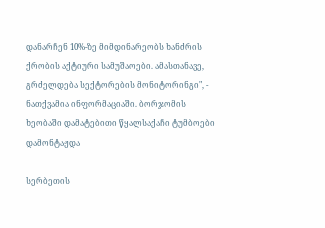დანარჩენ 10%-ზე მიმდინარეობს ხანძრის ქრობის აქტიური სამუშაოები. ამასთანავე, გრძელდება სექტორების მონიტორინგი", - ნათქვამია ინფორმაციაში. ბორჯომის ხეობაში დამატებითი წყალსაქაჩი ტუმბოები დამონტაჟდა

სერბეთის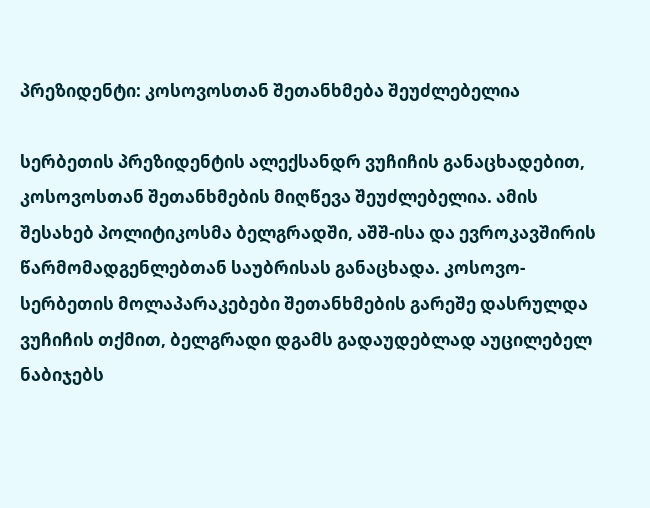პრეზიდენტი: კოსოვოსთან შეთანხმება შეუძლებელია

სერბეთის პრეზიდენტის ალექსანდრ ვუჩიჩის განაცხადებით, კოსოვოსთან შეთანხმების მიღწევა შეუძლებელია. ამის შესახებ პოლიტიკოსმა ბელგრადში, აშშ-ისა და ევროკავშირის წარმომადგენლებთან საუბრისას განაცხადა. კოსოვო-სერბეთის მოლაპარაკებები შეთანხმების გარეშე დასრულდა ვუჩიჩის თქმით, ბელგრადი დგამს გადაუდებლად აუცილებელ ნაბიჯებს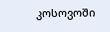კოსოვოში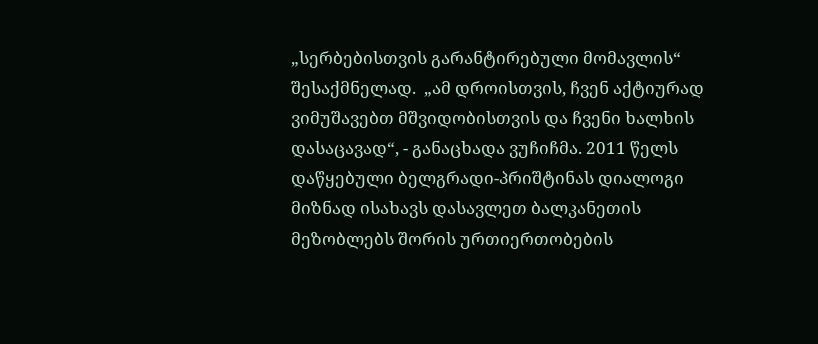„სერბებისთვის გარანტირებული მომავლის“ შესაქმნელად.  „ამ დროისთვის, ჩვენ აქტიურად ვიმუშავებთ მშვიდობისთვის და ჩვენი ხალხის დასაცავად“, - განაცხადა ვუჩიჩმა. 2011 წელს დაწყებული ბელგრადი-პრიშტინას დიალოგი მიზნად ისახავს დასავლეთ ბალკანეთის მეზობლებს შორის ურთიერთობების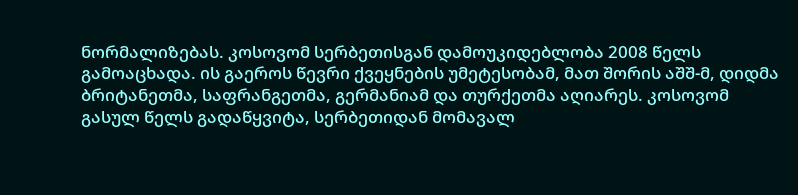ნორმალიზებას. კოსოვომ სერბეთისგან დამოუკიდებლობა 2008 წელს გამოაცხადა. ის გაეროს წევრი ქვეყნების უმეტესობამ, მათ შორის აშშ-მ, დიდმა ბრიტანეთმა, საფრანგეთმა, გერმანიამ და თურქეთმა აღიარეს. კოსოვომ გასულ წელს გადაწყვიტა, სერბეთიდან მომავალ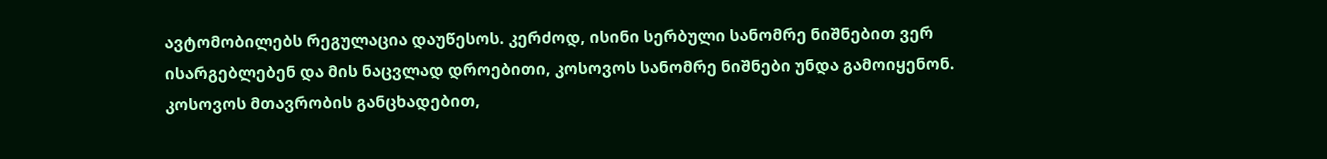ავტომობილებს რეგულაცია დაუწესოს. კერძოდ, ისინი სერბული სანომრე ნიშნებით ვერ ისარგებლებენ და მის ნაცვლად დროებითი, კოსოვოს სანომრე ნიშნები უნდა გამოიყენონ. კოსოვოს მთავრობის განცხადებით,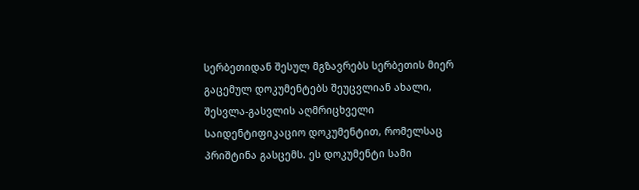სერბეთიდან შესულ მგზავრებს სერბეთის მიერ გაცემულ დოკუმენტებს შეუცვლიან ახალი, შესვლა-გასვლის აღმრიცხველი საიდენტიფიკაციო დოკუმენტით, რომელსაც პრიშტინა გასცემს. ეს დოკუმენტი სამი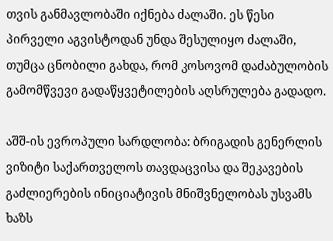თვის განმავლობაში იქნება ძალაში. ეს წესი პირველი აგვისტოდან უნდა შესულიყო ძალაში, თუმცა ცნობილი გახდა, რომ კოსოვომ დაძაბულობის გამომწვევი გადაწყვეტილების აღსრულება გადადო.

აშშ-ის ევროპული სარდლობა: ბრიგადის გენერლის ვიზიტი საქართველოს თავდაცვისა და შეკავების გაძლიერების ინიციატივის მნიშვნელობას უსვამს ხაზს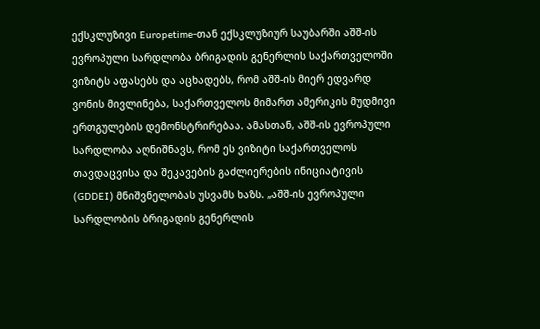ექსკლუზივი Europetime-თან ექსკლუზიურ საუბარში აშშ-ის ევროპული სარდლობა ბრიგადის გენერლის საქართველოში ვიზიტს აფასებს და აცხადებს, რომ აშშ-ის მიერ ედვარდ ვონის მივლინება, საქართველოს მიმართ ამერიკის მუდმივი ერთგულების დემონსტრირებაა. ამასთან, აშშ-ის ევროპული სარდლობა აღნიშნავს, რომ ეს ვიზიტი საქართველოს თავდაცვისა და შეკავების გაძლიერების ინიციატივის (GDDEI) მნიშვნელობას უსვამს ხაზს. „აშშ-ის ევროპული სარდლობის ბრიგადის გენერლის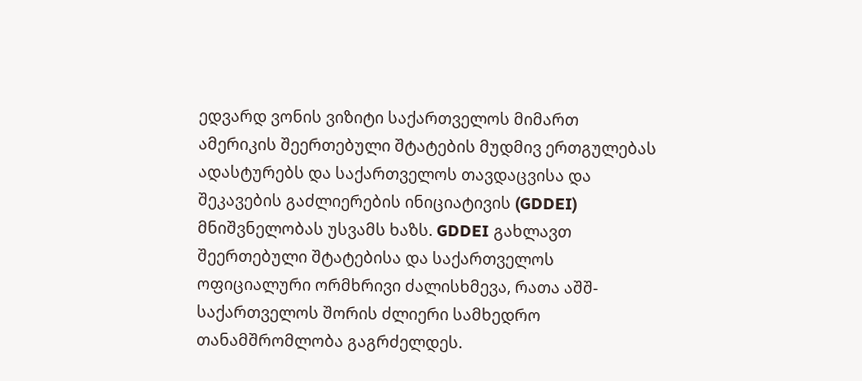ედვარდ ვონის ვიზიტი საქართველოს მიმართ ამერიკის შეერთებული შტატების მუდმივ ერთგულებას ადასტურებს და საქართველოს თავდაცვისა და შეკავების გაძლიერების ინიციატივის (GDDEI) მნიშვნელობას უსვამს ხაზს. GDDEI გახლავთ შეერთებული შტატებისა და საქართველოს ოფიციალური ორმხრივი ძალისხმევა, რათა აშშ-საქართველოს შორის ძლიერი სამხედრო თანამშრომლობა გაგრძელდეს.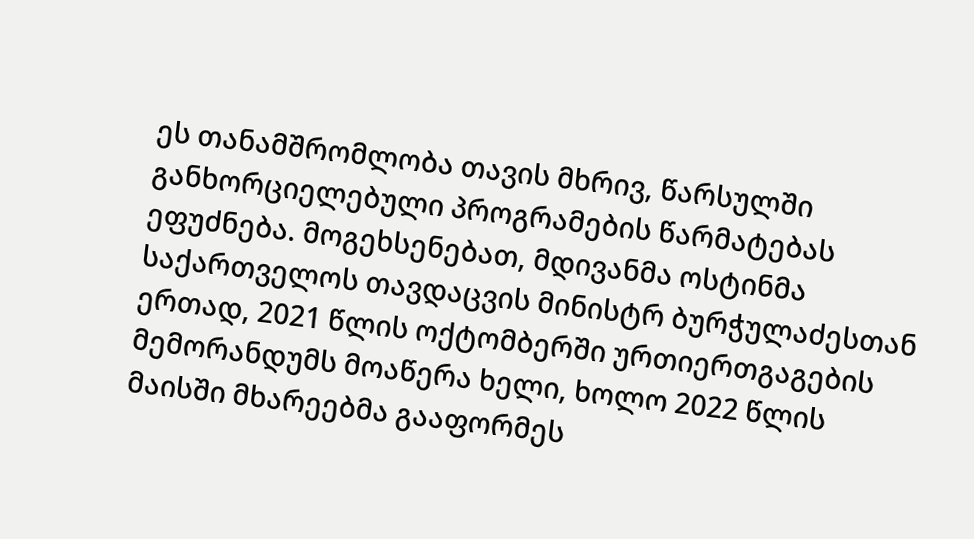ეს თანამშრომლობა თავის მხრივ, წარსულში განხორციელებული პროგრამების წარმატებას ეფუძნება. მოგეხსენებათ, მდივანმა ოსტინმა საქართველოს თავდაცვის მინისტრ ბურჭულაძესთან ერთად, 2021 წლის ოქტომბერში ურთიერთგაგების მემორანდუმს მოაწერა ხელი, ხოლო 2022 წლის მაისში მხარეებმა გააფორმეს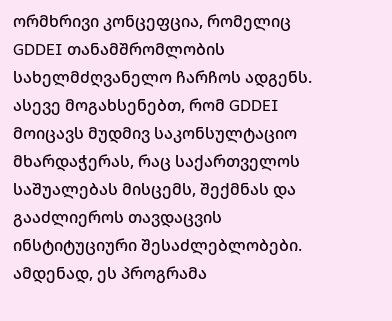ორმხრივი კონცეფცია, რომელიც GDDEI თანამშრომლობის სახელმძღვანელო ჩარჩოს ადგენს. ასევე მოგახსენებთ, რომ GDDEI მოიცავს მუდმივ საკონსულტაციო მხარდაჭერას, რაც საქართველოს საშუალებას მისცემს, შექმნას და გააძლიეროს თავდაცვის ინსტიტუციური შესაძლებლობები. ამდენად, ეს პროგრამა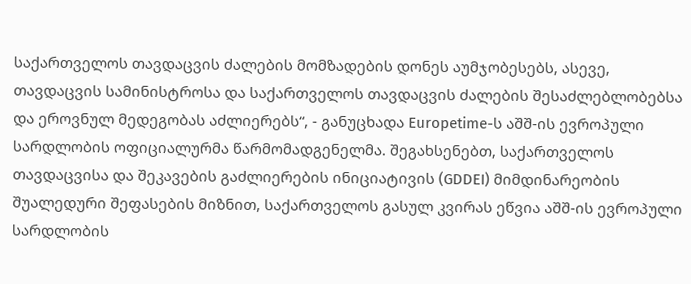საქართველოს თავდაცვის ძალების მომზადების დონეს აუმჯობესებს, ასევე, თავდაცვის სამინისტროსა და საქართველოს თავდაცვის ძალების შესაძლებლობებსა და ეროვნულ მედეგობას აძლიერებს“, - განუცხადა Europetime-ს აშშ-ის ევროპული სარდლობის ოფიციალურმა წარმომადგენელმა. შეგახსენებთ, საქართველოს თავდაცვისა და შეკავების გაძლიერების ინიციატივის (GDDEI) მიმდინარეობის შუალედური შეფასების მიზნით, საქართველოს გასულ კვირას ეწვია აშშ-ის ევროპული სარდლობის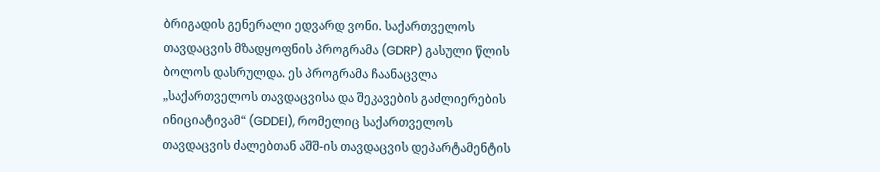ბრიგადის გენერალი ედვარდ ვონი. საქართველოს თავდაცვის მზადყოფნის პროგრამა (GDRP) გასული წლის ბოლოს დასრულდა. ეს პროგრამა ჩაანაცვლა „საქართველოს თავდაცვისა და შეკავების გაძლიერების ინიციატივამ“ (GDDEI), რომელიც საქართველოს თავდაცვის ძალებთან აშშ-ის თავდაცვის დეპარტამენტის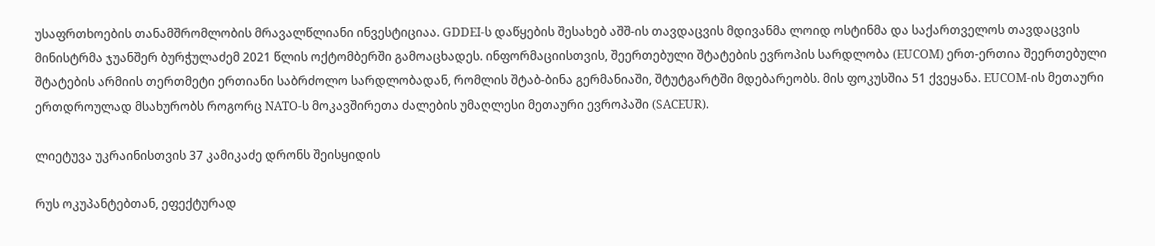უსაფრთხოების თანამშრომლობის მრავალწლიანი ინვესტიციაა. GDDEI-ს დაწყების შესახებ აშშ-ის თავდაცვის მდივანმა ლოიდ ოსტინმა და საქართველოს თავდაცვის მინისტრმა ჯუანშერ ბურჭულაძემ 2021 წლის ოქტომბერში გამოაცხადეს. ინფორმაციისთვის, შეერთებული შტატების ევროპის სარდლობა (EUCOM) ერთ-ერთია შეერთებული შტატების არმიის თერთმეტი ერთიანი საბრძოლო სარდლობადან, რომლის შტაბ-ბინა გერმანიაში, შტუტგარტში მდებარეობს. მის ფოკუსშია 51 ქვეყანა. EUCOM-ის მეთაური ერთდროულად მსახურობს როგორც NATO-ს მოკავშირეთა ძალების უმაღლესი მეთაური ევროპაში (SACEUR).

ლიეტუვა უკრაინისთვის 37 კამიკაძე დრონს შეისყიდის

რუს ოკუპანტებთან, ეფექტურად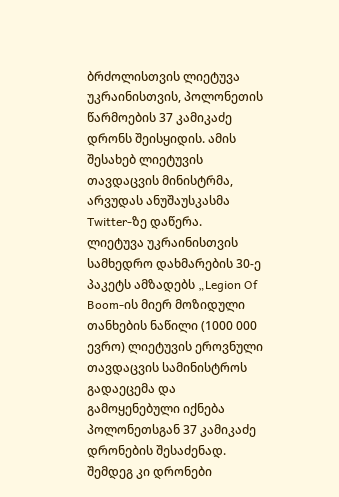ბრძოლისთვის ლიეტუვა უკრაინისთვის, პოლონეთის წარმოების 37 კამიკაძე დრონს შეისყიდის. ამის შესახებ ლიეტუვის თავდაცვის მინისტრმა, არვუდას ანუშაუსკასმა Twitter-ზე დაწერა.  ლიეტუვა უკრაინისთვის სამხედრო დახმარების 30-ე პაკეტს ამზადებს „Legion Of Boom-ის მიერ მოზიდული თანხების ნაწილი (1000 000 ევრო) ლიეტუვის ეროვნული თავდაცვის სამინისტროს გადაეცემა და გამოყენებული იქნება პოლონეთსგან 37 კამიკაძე დრონების შესაძენად. შემდეგ კი დრონები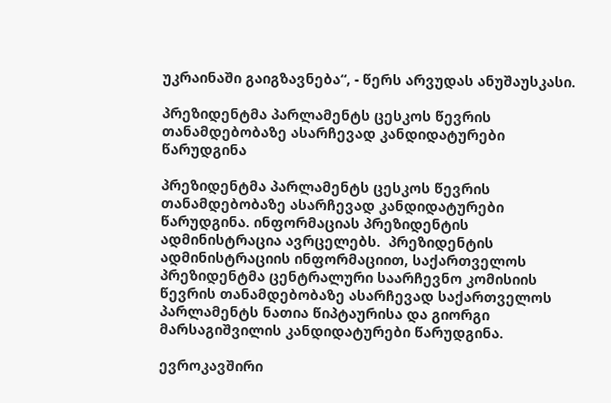უკრაინაში გაიგზავნება“, - წერს არვუდას ანუშაუსკასი.

პრეზიდენტმა პარლამენტს ცესკოს წევრის თანამდებობაზე ასარჩევად კანდიდატურები წარუდგინა

პრეზიდენტმა პარლამენტს ცესკოს წევრის თანამდებობაზე ასარჩევად კანდიდატურები წარუდგინა. ინფორმაციას პრეზიდენტის ადმინისტრაცია ავრცელებს.  პრეზიდენტის ადმინისტრაციის ინფორმაციით, საქართველოს პრეზიდენტმა ცენტრალური საარჩევნო კომისიის წევრის თანამდებობაზე ასარჩევად საქართველოს პარლამენტს ნათია წიპტაურისა და გიორგი მარსაგიშვილის კანდიდატურები წარუდგინა.

ევროკავშირი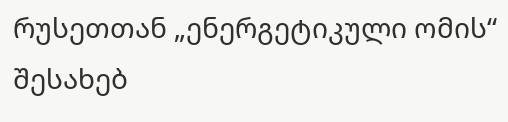რუსეთთან „ენერგეტიკული ომის“ შესახებ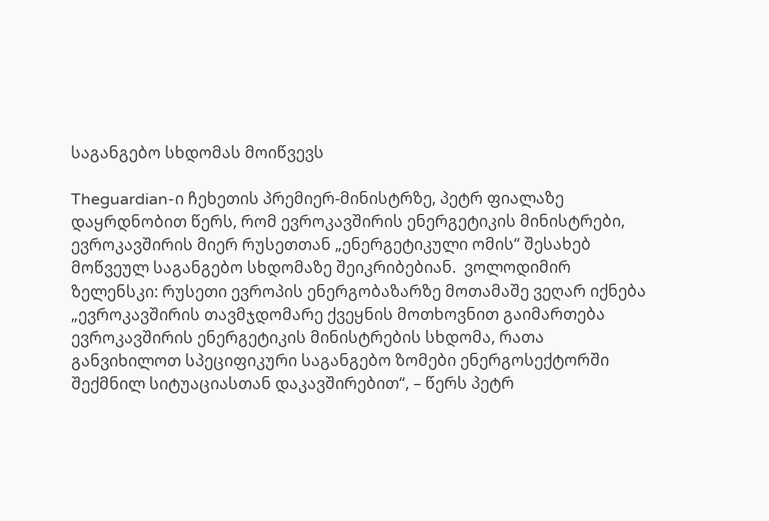საგანგებო სხდომას მოიწვევს

Theguardian-ი ჩეხეთის პრემიერ-მინისტრზე, პეტრ ფიალაზე დაყრდნობით წერს, რომ ევროკავშირის ენერგეტიკის მინისტრები, ევროკავშირის მიერ რუსეთთან „ენერგეტიკული ომის“ შესახებ მოწვეულ საგანგებო სხდომაზე შეიკრიბებიან.  ვოლოდიმირ ზელენსკი: რუსეთი ევროპის ენერგობაზარზე მოთამაშე ვეღარ იქნება „ევროკავშირის თავმჯდომარე ქვეყნის მოთხოვნით გაიმართება ევროკავშირის ენერგეტიკის მინისტრების სხდომა, რათა განვიხილოთ სპეციფიკური საგანგებო ზომები ენერგოსექტორში შექმნილ სიტუაციასთან დაკავშირებით“, – წერს პეტრ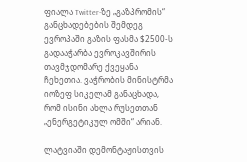ფიალა Twitter-ზე „გაზპრომის“ განცხადებების შემდეგ ევროპაში გაზის ფასმა $2500-ს გადააჭარბა ევროკავშირის თავმჯდომარე ქვეყანა ჩეხეთია. ვაჭრობის მინისტრმა იოზეფ სიკელამ განაცხადა, რომ ისინი ახლა რუსეთთან „ენერგეტიკულ ომში“ არიან.

ლატვიაში დემონტაჟისთვის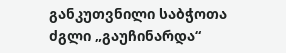განკუთვნილი საბჭოთა ძგლი „გაუჩინარდა“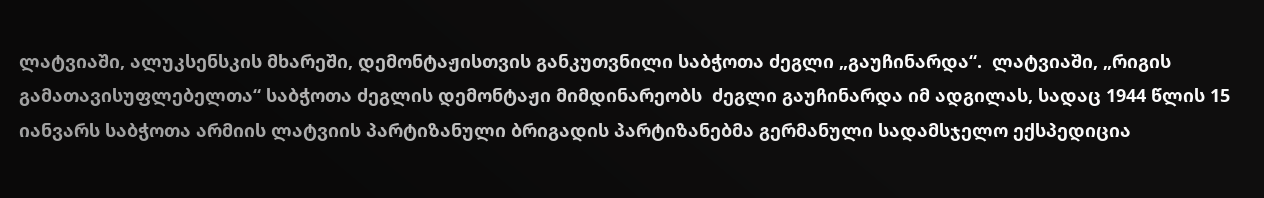ლატვიაში, ალუკსენსკის მხარეში, დემონტაჟისთვის განკუთვნილი საბჭოთა ძეგლი „გაუჩინარდა“.  ლატვიაში, „რიგის გამათავისუფლებელთა“ საბჭოთა ძეგლის დემონტაჟი მიმდინარეობს  ძეგლი გაუჩინარდა იმ ადგილას, სადაც 1944 წლის 15 იანვარს საბჭოთა არმიის ლატვიის პარტიზანული ბრიგადის პარტიზანებმა გერმანული სადამსჯელო ექსპედიცია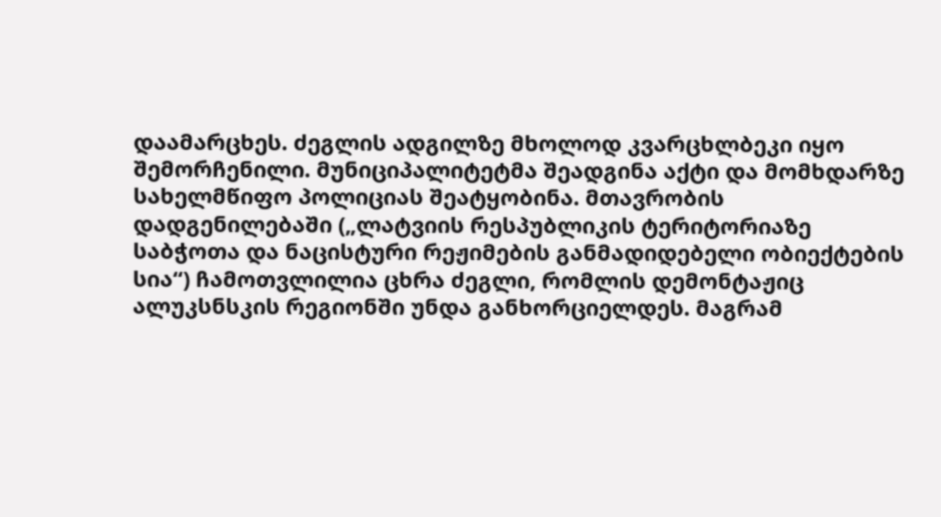დაამარცხეს. ძეგლის ადგილზე მხოლოდ კვარცხლბეკი იყო შემორჩენილი. მუნიციპალიტეტმა შეადგინა აქტი და მომხდარზე სახელმწიფო პოლიციას შეატყობინა. მთავრობის დადგენილებაში („ლატვიის რესპუბლიკის ტერიტორიაზე საბჭოთა და ნაცისტური რეჟიმების განმადიდებელი ობიექტების სია“) ჩამოთვლილია ცხრა ძეგლი, რომლის დემონტაჟიც ალუკსნსკის რეგიონში უნდა განხორციელდეს. მაგრამ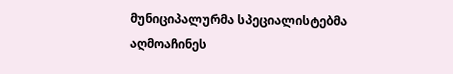მუნიციპალურმა სპეციალისტებმა აღმოაჩინეს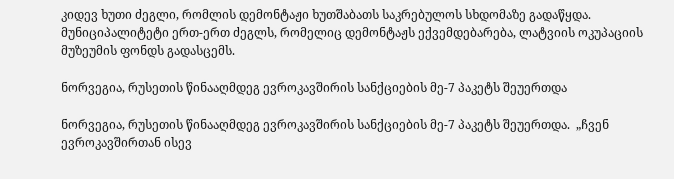კიდევ ხუთი ძეგლი, რომლის დემონტაჟი ხუთშაბათს საკრებულოს სხდომაზე გადაწყდა. მუნიციპალიტეტი ერთ-ერთ ძეგლს, რომელიც დემონტაჟს ექვემდებარება, ლატვიის ოკუპაციის მუზეუმის ფონდს გადასცემს.

ნორვეგია, რუსეთის წინააღმდეგ ევროკავშირის სანქციების მე-7 პაკეტს შეუერთდა

ნორვეგია, რუსეთის წინააღმდეგ ევროკავშირის სანქციების მე-7 პაკეტს შეუერთდა.  „ჩვენ ევროკავშირთან ისევ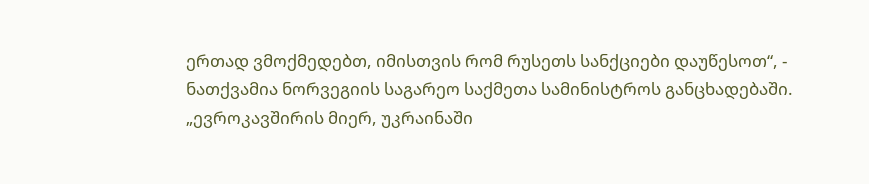ერთად ვმოქმედებთ, იმისთვის რომ რუსეთს სანქციები დაუწესოთ“, - ნათქვამია ნორვეგიის საგარეო საქმეთა სამინისტროს განცხადებაში.   „ევროკავშირის მიერ, უკრაინაში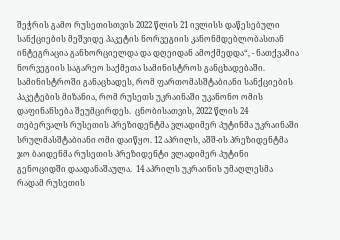შეჭრის გამო რუსეთისთვის 2022 წლის 21 ივლისს დაწესებული სანქციების მეშვიდე პაკეტის ნორვეგიის კანონმდებლობასთან ინტეგრაცია განხორციელდა და დღეიდან ამოქმედდა“, - ნათქვამია ნორვეგიის საგარეო საქმეთა სამინისტროს განცხადებაში.  სამინისტროში განაცხადეს, რომ ფართომასშტაბიანი სანქციების პაკეტების მიზანია, რომ რუსეთს უკრაინაში უკანონო ომის დაფინანსება შეუმცირდეს.  ცნობისათვის, 2022 წლის 24 თებერვალს რუსეთის პრეზიდენტმა ვლადიმერ პუტინმა უკრაინაში სრულმასშტაბიანი ომი დაიწყო. 12 აპრილს, აშშ-ის პრეზიდენტმა ჯო ბაიდენმა რუსეთის პრეზიდენტი ვლადიმერ პუტინი გენოციდში დაადანაშაულა.  14 აპრილს უკრაინის უმაღლესმა რადამ რუსეთის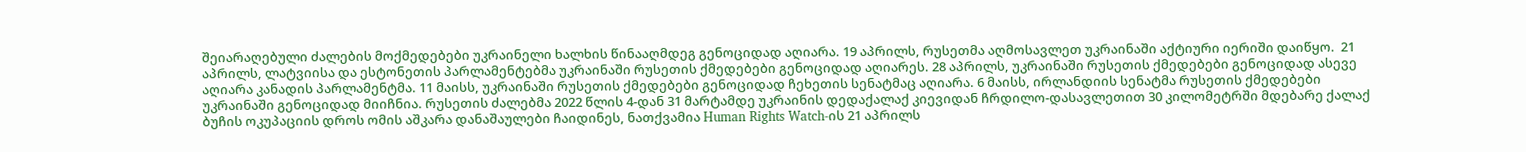შეიარაღებული ძალების მოქმედებები უკრაინელი ხალხის წინააღმდეგ გენოციდად აღიარა. 19 აპრილს, რუსეთმა აღმოსავლეთ უკრაინაში აქტიური იერიში დაიწყო.  21 აპრილს, ლატვიისა და ესტონეთის პარლამენტებმა უკრაინაში რუსეთის ქმედებები გენოციდად აღიარეს. 28 აპრილს, უკრაინაში რუსეთის ქმედებები გენოციდად ასევე აღიარა კანადის პარლამენტმა. 11 მაისს, უკრაინაში რუსეთის ქმედებები გენოციდად ჩეხეთის სენატმაც აღიარა. 6 მაისს, ირლანდიის სენატმა რუსეთის ქმედებები უკრაინაში გენოციდად მიიჩნია. რუსეთის ძალებმა 2022 წლის 4-დან 31 მარტამდე უკრაინის დედაქალაქ კიევიდან ჩრდილო-დასავლეთით 30 კილომეტრში მდებარე ქალაქ ბუჩის ოკუპაციის დროს ომის აშკარა დანაშაულები ჩაიდინეს, ნათქვამია Human Rights Watch-ის 21 აპრილს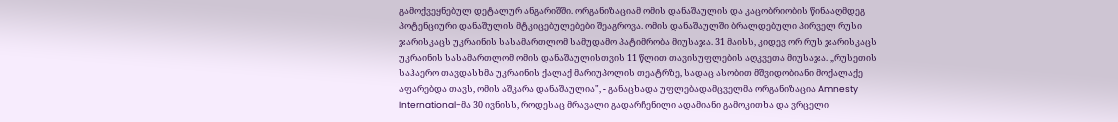გამოქვეყნებულ დეტალურ ანგარიშში. ორგანიზაციამ ომის დანაშაულის და კაცობრიობის წინააღმდეგ პოტენციური დანაშულის მტკიცებულებები შეაგროვა. ომის დანაშაულში ბრალდებული პირველ რუსი ჯარისკაცს უკრაინის სასამართლომ სამუდამო პატიმრობა მიუსაჯა. 31 მაისს, კიდევ ორ რუს ჯარისკაცს უკრაინის სასამართლომ ომის დანაშაულისთვის 11 წლით თავისუფლების აღკვეთა მიუსაჯა. „რუსეთის საჰაერო თავდასხმა უკრაინის ქალაქ მარიუპოლის თეატრზე, სადაც ასობით მშვიდობიანი მოქალაქე აფარებდა თავს, ომის აშკარა დანაშაულია", - განაცხადა უფლებადამცველმა ორგანიზაცია Amnesty International-მა 30 ივნისს, როდესაც მრავალი გადარჩენილი ადამიანი გამოკითხა და ვრცელი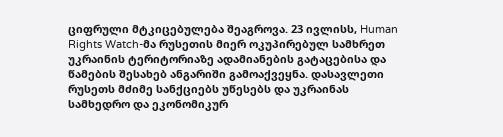ციფრული მტკიცებულება შეაგროვა. 23 ივლისს, Human Rights Watch-მა რუსეთის მიერ ოკუპირებულ სამხრეთ უკრაინის ტერიტორიაზე ადამიანების გატაცებისა და წამების შესახებ ანგარიში გამოაქვეყნა. დასავლეთი რუსეთს მძიმე სანქციებს უწესებს და უკრაინას სამხედრო და ეკონომიკურ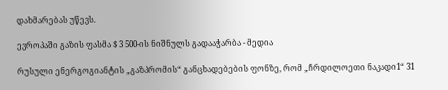დახმარებას უწევს.

ევროპაში გაზის ფასმა $ 3 500-ის ნიშნულს გადააჭარბა - მედია

რუსული ენერგოგიანტის „გაზპრომის“ განცხადებების ფონზე, რომ „ჩრდილოეთი ნაკადი1“ 31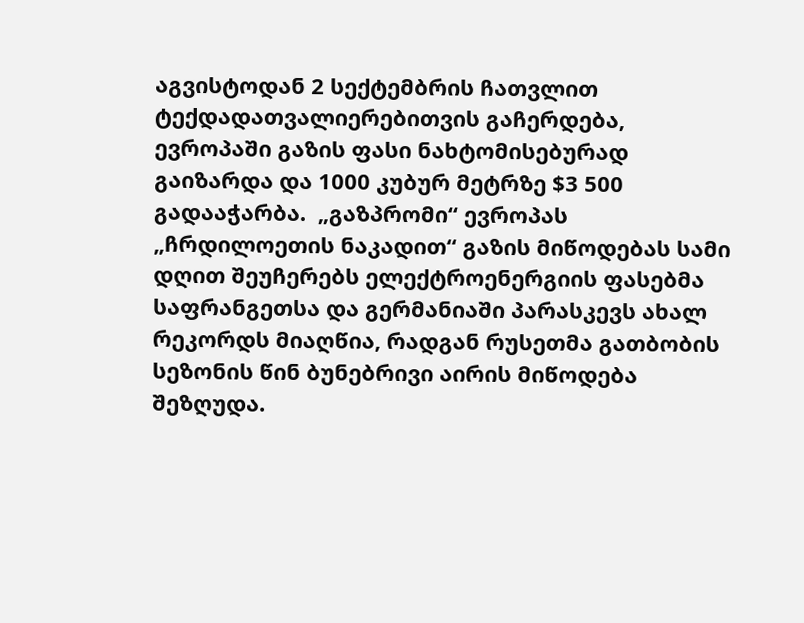აგვისტოდან 2 სექტემბრის ჩათვლით ტექდადათვალიერებითვის გაჩერდება, ევროპაში გაზის ფასი ნახტომისებურად გაიზარდა და 1000 კუბურ მეტრზე $3 500 გადააჭარბა.  „გაზპრომი“ ევროპას „ჩრდილოეთის ნაკადით“ გაზის მიწოდებას სამი დღით შეუჩერებს ელექტროენერგიის ფასებმა საფრანგეთსა და გერმანიაში პარასკევს ახალ რეკორდს მიაღწია, რადგან რუსეთმა გათბობის სეზონის წინ ბუნებრივი აირის მიწოდება შეზღუდა.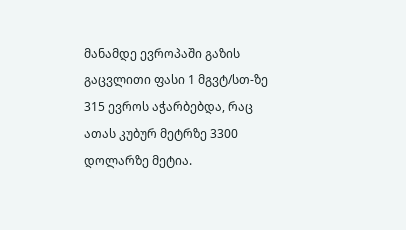მანამდე ევროპაში გაზის გაცვლითი ფასი 1 მგვტ/სთ-ზე 315 ევროს აჭარბებდა, რაც ათას კუბურ მეტრზე 3300 დოლარზე მეტია.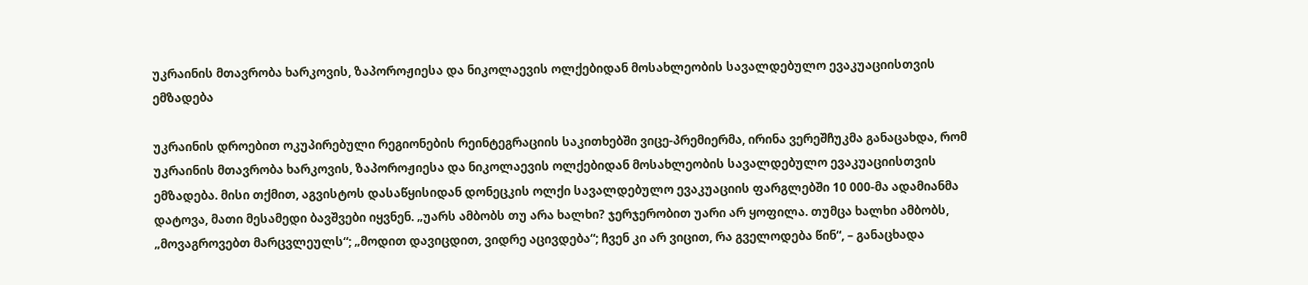უკრაინის მთავრობა ხარკოვის, ზაპოროჟიესა და ნიკოლაევის ოლქებიდან მოსახლეობის სავალდებულო ევაკუაციისთვის ემზადება

უკრაინის დროებით ოკუპირებული რეგიონების რეინტეგრაციის საკითხებში ვიცე-პრემიერმა, ირინა ვერეშჩუკმა განაცახდა, რომ უკრაინის მთავრობა ხარკოვის, ზაპოროჟიესა და ნიკოლაევის ოლქებიდან მოსახლეობის სავალდებულო ევაკუაციისთვის ემზადება. მისი თქმით, აგვისტოს დასაწყისიდან დონეცკის ოლქი სავალდებულო ევაკუაციის ფარგლებში 10 000-მა ადამიანმა დატოვა, მათი მესამედი ბავშვები იყვნენ. „უარს ამბობს თუ არა ხალხი? ჯერჯერობით უარი არ ყოფილა. თუმცა ხალხი ამბობს, „მოვაგროვებთ მარცვლეულს“; „მოდით დავიცდით, ვიდრე აცივდება“; ჩვენ კი არ ვიცით, რა გველოდება წინ“, – განაცხადა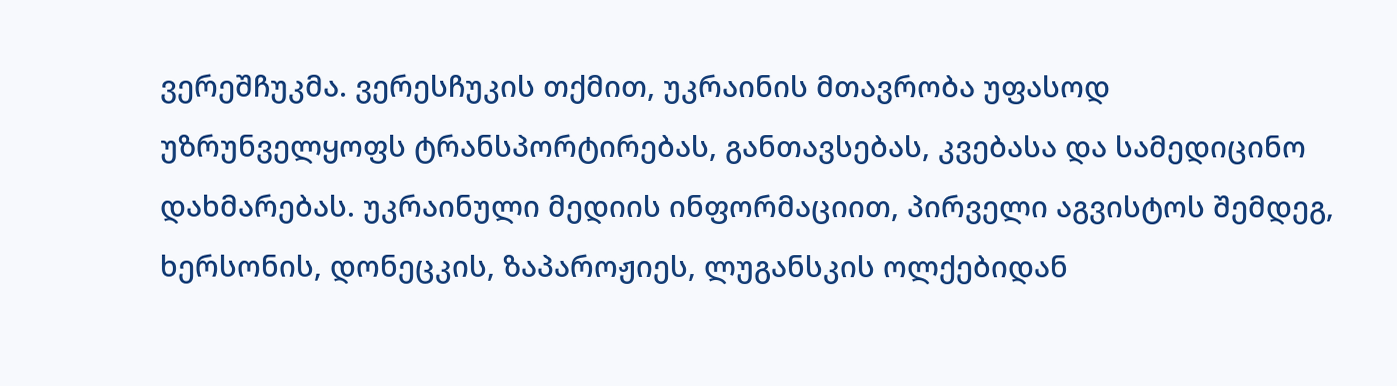ვერეშჩუკმა. ვერესჩუკის თქმით, უკრაინის მთავრობა უფასოდ უზრუნველყოფს ტრანსპორტირებას, განთავსებას, კვებასა და სამედიცინო დახმარებას. უკრაინული მედიის ინფორმაციით, პირველი აგვისტოს შემდეგ, ხერსონის, დონეცკის, ზაპაროჟიეს, ლუგანსკის ოლქებიდან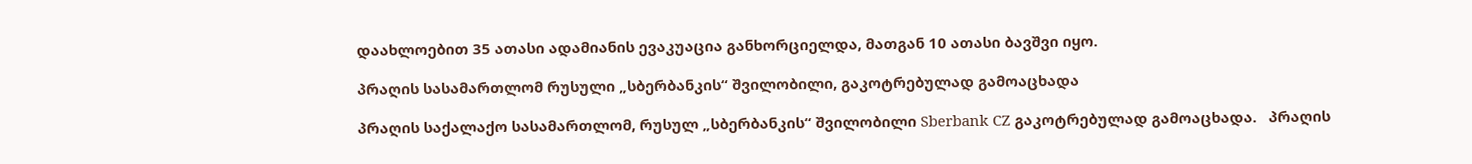დაახლოებით 35 ათასი ადამიანის ევაკუაცია განხორციელდა, მათგან 10 ათასი ბავშვი იყო.

პრაღის სასამართლომ რუსული „სბერბანკის“ შვილობილი, გაკოტრებულად გამოაცხადა

პრაღის საქალაქო სასამართლომ, რუსულ „სბერბანკის“ შვილობილი Sberbank CZ გაკოტრებულად გამოაცხადა.   პრაღის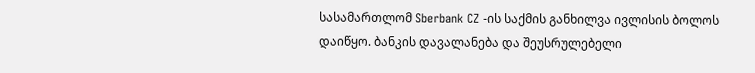სასამართლომ Sberbank CZ -ის საქმის განხილვა ივლისის ბოლოს დაიწყო. ბანკის დავალანება და შეუსრულებელი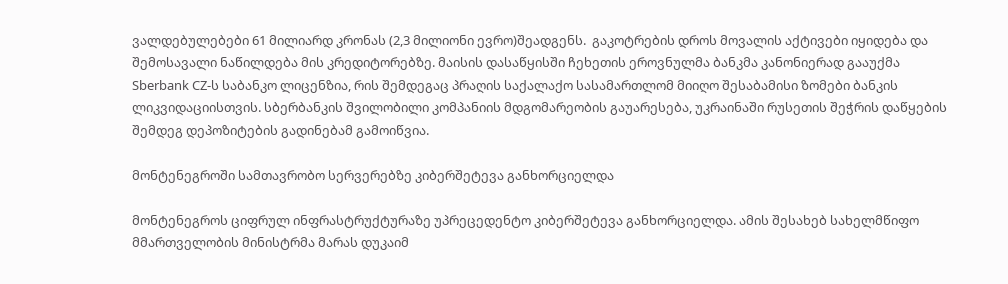ვალდებულებები 61 მილიარდ კრონას (2,3 მილიონი ევრო)შეადგენს.  გაკოტრების დროს მოვალის აქტივები იყიდება და შემოსავალი ნაწილდება მის კრედიტორებზე. მაისის დასაწყისში ჩეხეთის ეროვნულმა ბანკმა კანონიერად გააუქმა Sberbank CZ-ს საბანკო ლიცენზია, რის შემდეგაც პრაღის საქალაქო სასამართლომ მიიღო შესაბამისი ზომები ბანკის ლიკვიდაციისთვის. სბერბანკის შვილობილი კომპანიის მდგომარეობის გაუარესება, უკრაინაში რუსეთის შეჭრის დაწყების შემდეგ დეპოზიტების გადინებამ გამოიწვია.

მონტენეგროში სამთავრობო სერვერებზე კიბერშეტევა განხორციელდა

მონტენეგროს ციფრულ ინფრასტრუქტურაზე უპრეცედენტო კიბერშეტევა განხორციელდა. ამის შესახებ სახელმწიფო მმართველობის მინისტრმა მარას დუკაიმ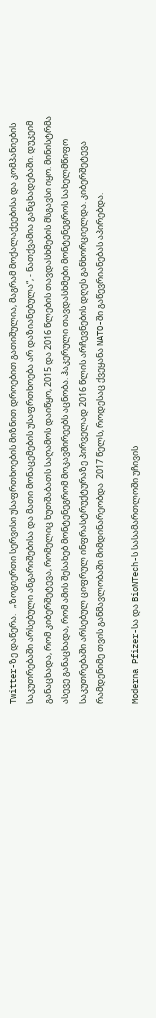Twitter-ზე დაწერა.   „ზოგიერთი სერვისი უსაფრთხოების მიზნით დროებით გათიშულია, მაგრამ მოქალაქეებისა და კომპანიების საკუთრებაში არსებული ანგარიშებისა და მათი მონაცემების უსაფრთხოება არ დაზიანებულა“, - ნათქვამია განცხადებაში. დუკეიმ განაცხადა, რომ კიბერშეტევა, რომელიც ხუთშაბათს საღამოს დაიწყო, 2015 და 2016 წლების თავდასხმების მსგავსი იყო. მინისტრმა ასევე განაცხადა, რომ ამის შესახებ მონტენეგრომ მოკავშირეებს აცნობა. ჰაკერული თავდასხმები მონტენეგროს სახელმწიფო საკუთრებაში არსებულ ციფრულ ინფრასტრუქტურაზე პირველად 2016 წლის არჩევნების დღეს განხორციელდა. კიბერშეტევა რამდენიმე თვის განმავლობაში მიმდინარეობდა  2017 წელს, როდესაც ქვეყანა NATO-ში გაწევრიანებას აპირებდა.

Moderna Pfizer-სა და BioNTech-ს სასამართლოში უჩივის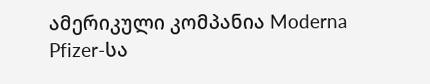ამერიკული კომპანია Moderna Pfizer-სა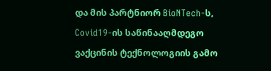და მის პარტნიორ BioNTech-ს, Covid19-ის საწინააღმდეგო ვაქცინის ტექნოლოგიის გამო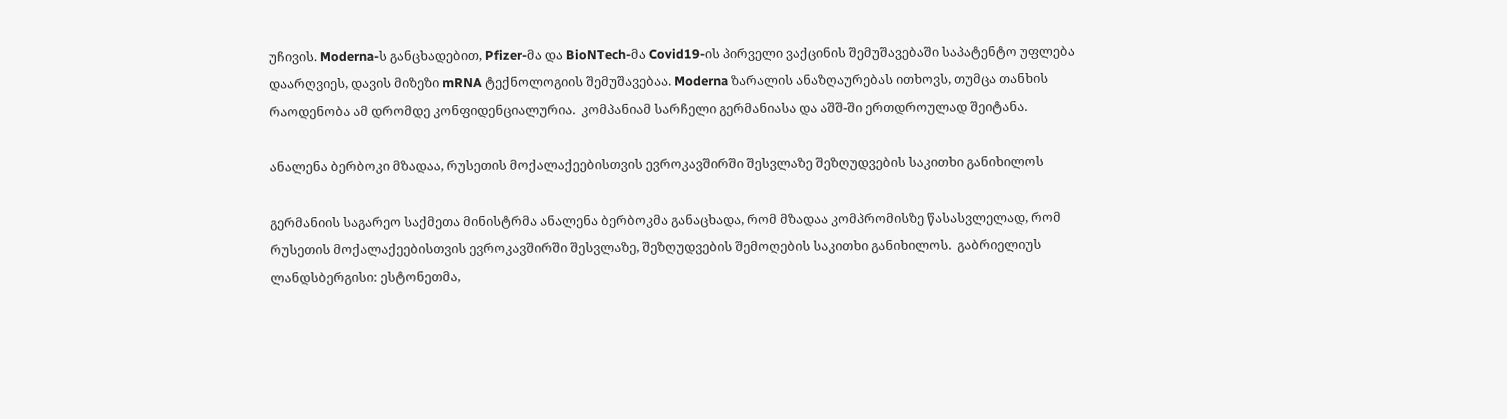უჩივის. Moderna-ს განცხადებით, Pfizer-მა და BioNTech-მა Covid19-ის პირველი ვაქცინის შემუშავებაში საპატენტო უფლება დაარღვიეს, დავის მიზეზი mRNA ტექნოლოგიის შემუშავებაა. Moderna ზარალის ანაზღაურებას ითხოვს, თუმცა თანხის რაოდენობა ამ დრომდე კონფიდენციალურია.  კომპანიამ სარჩელი გერმანიასა და აშშ-ში ერთდროულად შეიტანა.

ანალენა ბერბოკი მზადაა, რუსეთის მოქალაქეებისთვის ევროკავშირში შესვლაზე შეზღუდვების საკითხი განიხილოს

გერმანიის საგარეო საქმეთა მინისტრმა ანალენა ბერბოკმა განაცხადა, რომ მზადაა კომპრომისზე წასასვლელად, რომ რუსეთის მოქალაქეებისთვის ევროკავშირში შესვლაზე, შეზღუდვების შემოღების საკითხი განიხილოს.  გაბრიელიუს ლანდსბერგისი: ესტონეთმა,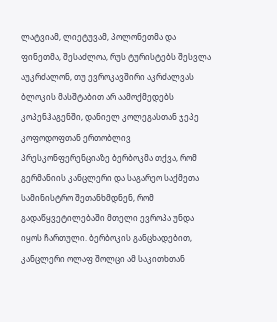ლატვიამ, ლიეტუვამ, პოლონეთმა და ფინეთმა, შესაძლოა, რუს ტურისტებს შესვლა აუკრძალონ, თუ ევროკავშირი აკრძალვას ბლოკის მასშტაბით არ აამოქმედებს კოპენჰაგენში, დანიელ კოლეგასთან ჯეპე კოფოდოფთან ერთობლივ პრესკონფერენციაზე ბერბოკმა თქვა, რომ გერმანიის კანცლერი და საგარეო საქმეთა სამინისტრო შეთანხმდნენ, რომ გადაწყვეტილებაში მთელი ევროპა უნდა იყოს ჩართული. ბერბოკის განცხადებით, კანცლერი ოლაფ შოლცი ამ საკითხთან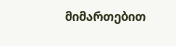მიმართებით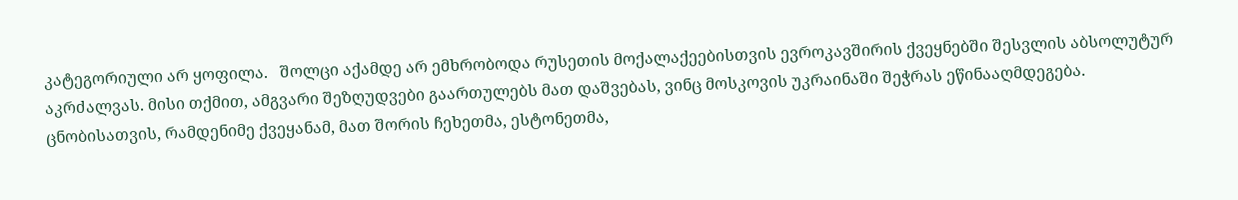კატეგორიული არ ყოფილა.   შოლცი აქამდე არ ემხრობოდა რუსეთის მოქალაქეებისთვის ევროკავშირის ქვეყნებში შესვლის აბსოლუტურ აკრძალვას. მისი თქმით, ამგვარი შეზღუდვები გაართულებს მათ დაშვებას, ვინც მოსკოვის უკრაინაში შეჭრას ეწინააღმდეგება. ცნობისათვის, რამდენიმე ქვეყანამ, მათ შორის ჩეხეთმა, ესტონეთმა,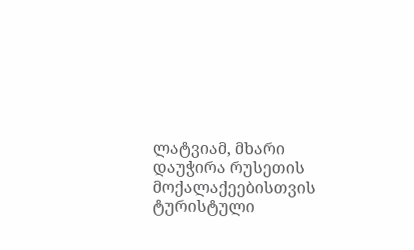ლატვიამ, მხარი დაუჭირა რუსეთის მოქალაქეებისთვის ტურისტული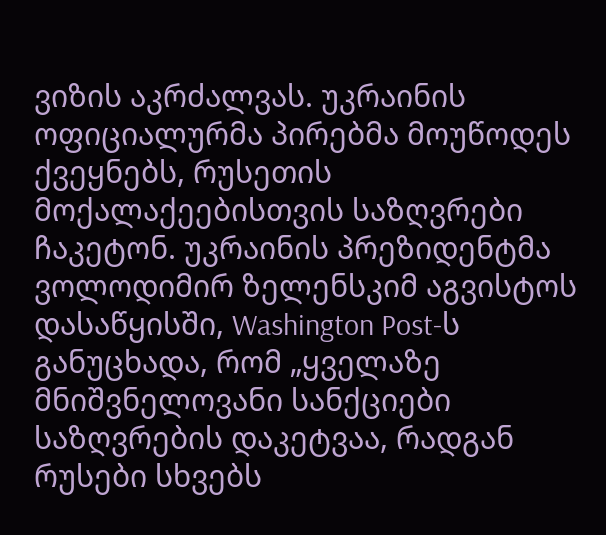ვიზის აკრძალვას. უკრაინის ოფიციალურმა პირებმა მოუწოდეს ქვეყნებს, რუსეთის მოქალაქეებისთვის საზღვრები ჩაკეტონ. უკრაინის პრეზიდენტმა ვოლოდიმირ ზელენსკიმ აგვისტოს დასაწყისში, Washington Post-ს განუცხადა, რომ „ყველაზე მნიშვნელოვანი სანქციები საზღვრების დაკეტვაა, რადგან რუსები სხვებს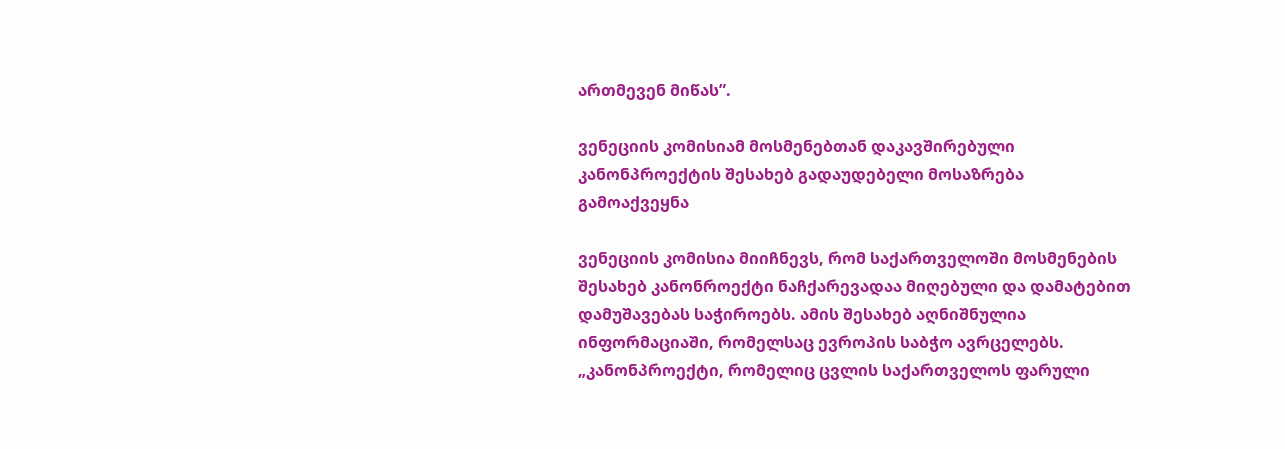ართმევენ მიწას”.

ვენეციის კომისიამ მოსმენებთან დაკავშირებული კანონპროექტის შესახებ გადაუდებელი მოსაზრება გამოაქვეყნა

ვენეციის კომისია მიიჩნევს, რომ საქართველოში მოსმენების შესახებ კანონროექტი ნაჩქარევადაა მიღებული და დამატებით დამუშავებას საჭიროებს. ამის შესახებ აღნიშნულია ინფორმაციაში, რომელსაც ევროპის საბჭო ავრცელებს. „კანონპროექტი, რომელიც ცვლის საქართველოს ფარული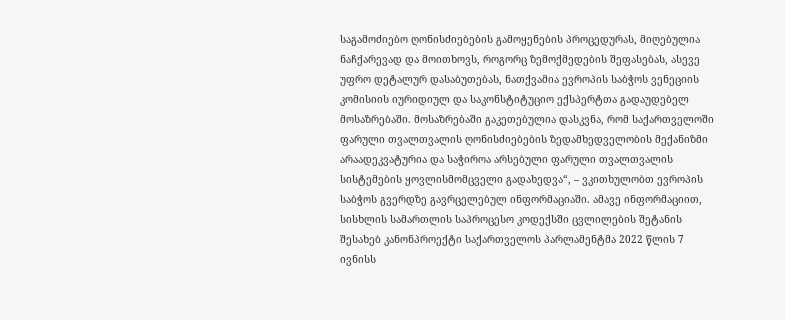საგამოძიებო ღონისძიებების გამოყენების პროცედურას, მიღებულია ნაჩქარევად და მოითხოვს, როგორც ზემოქმედების შეფასებას, ასევე უფრო დეტალურ დასაბუთებას, ნათქვამია ევროპის საბჭოს ვენეციის კომისიის იურიდიულ და საკონსტიტუციო ექსპერტთა გადაუდებელ მოსაზრებაში. მოსაზრებაში გაკეთებულია დასკვნა, რომ საქართველოში ფარული თვალთვალის ღონისძიებების ზედამხედველობის მექანიზმი არაადეკვატურია და საჭიროა არსებული ფარული თვალთვალის სისტემების ყოვლისმომცველი გადახედვა“, – ვკითხულობთ ევროპის საბჭოს გვერდზე გავრცელებულ ინფორმაციაში. ამავე ინფორმაციით, სისხლის სამართლის საპროცესო კოდექსში ცვლილების შეტანის შესახებ კანონპროექტი საქართველოს პარლამენტმა 2022 წლის 7 ივნისს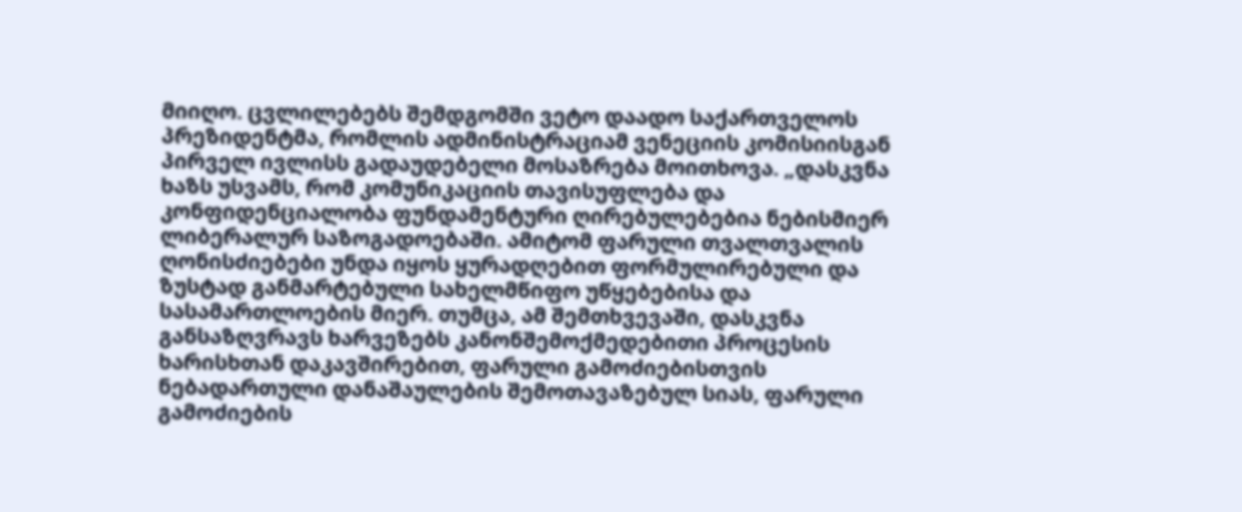მიიღო. ცვლილებებს შემდგომში ვეტო დაადო საქართველოს პრეზიდენტმა, რომლის ადმინისტრაციამ ვენეციის კომისიისგან პირველ ივლისს გადაუდებელი მოსაზრება მოითხოვა. „დასკვნა ხაზს უსვამს, რომ კომუნიკაციის თავისუფლება და კონფიდენციალობა ფუნდამენტური ღირებულებებია ნებისმიერ ლიბერალურ საზოგადოებაში. ამიტომ ფარული თვალთვალის ღონისძიებები უნდა იყოს ყურადღებით ფორმულირებული და ზუსტად განმარტებული სახელმწიფო უწყებებისა და სასამართლოების მიერ. თუმცა, ამ შემთხვევაში, დასკვნა განსაზღვრავს ხარვეზებს კანონშემოქმედებითი პროცესის ხარისხთან დაკავშირებით, ფარული გამოძიებისთვის ნებადართული დანაშაულების შემოთავაზებულ სიას, ფარული გამოძიების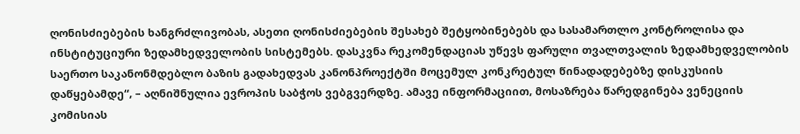ღონისძიებების ხანგრძლივობას, ასეთი ღონისძიებების შესახებ შეტყობინებებს და სასამართლო კონტროლისა და ინსტიტუციური ზედამხედველობის სისტემებს. დასკვნა რეკომენდაციას უწევს ფარული თვალთვალის ზედამხედველობის საერთო საკანონმდებლო ბაზის გადახედვას კანონპროექტში მოცემულ კონკრეტულ წინადადებებზე დისკუსიის დაწყებამდე“, – აღნიშნულია ევროპის საბჭოს ვებგვერდზე. ამავე ინფორმაციით, მოსაზრება წარედგინება ვენეციის კომისიას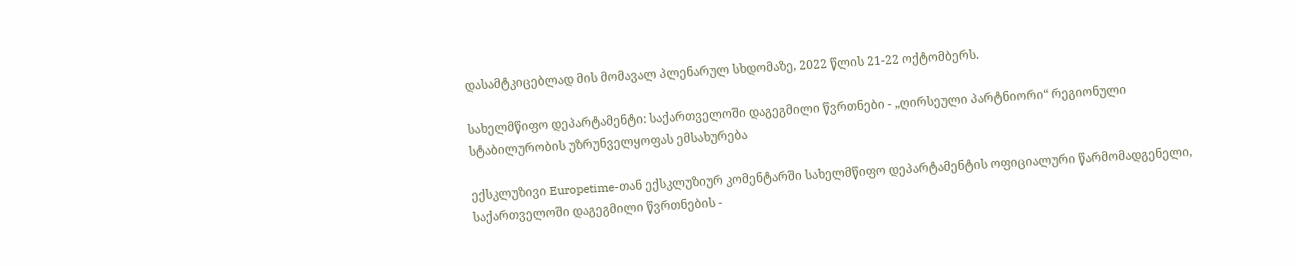დასამტკიცებლად მის მომავალ პლენარულ სხდომაზე, 2022 წლის 21-22 ოქტომბერს.

სახელმწიფო დეპარტამენტი: საქართველოში დაგეგმილი წვრთნები - „ღირსეული პარტნიორი“ რეგიონული სტაბილურობის უზრუნველყოფას ემსახურება

ექსკლუზივი Europetime-თან ექსკლუზიურ კომენტარში სახელმწიფო დეპარტამენტის ოფიციალური წარმომადგენელი, საქართველოში დაგეგმილი წვრთნების -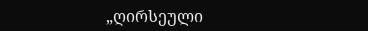„ღირსეული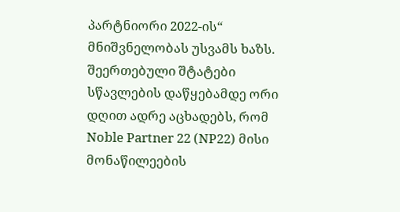პარტნიორი 2022-ის“ მნიშვნელობას უსვამს ხაზს. შეერთებული შტატები სწავლების დაწყებამდე ორი დღით ადრე აცხადებს, რომ  Noble Partner 22 (NP22) მისი მონაწილეების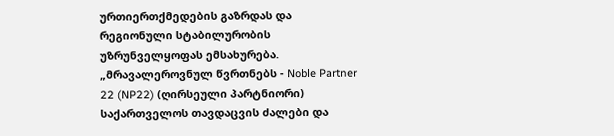ურთიერთქმედების გაზრდას და რეგიონული სტაბილურობის უზრუნველყოფას ემსახურება. „მრავალეროვნულ წვრთნებს - Noble Partner 22 (NP22) (ღირსეული პარტნიორი) საქართველოს თავდაცვის ძალები და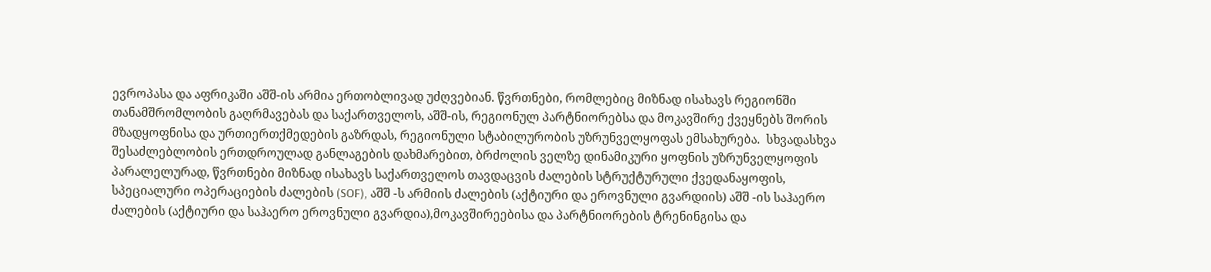ევროპასა და აფრიკაში აშშ-ის არმია ერთობლივად უძღვებიან. წვრთნები, რომლებიც მიზნად ისახავს რეგიონში თანამშრომლობის გაღრმავებას და საქართველოს, აშშ-ის, რეგიონულ პარტნიორებსა და მოკავშირე ქვეყნებს შორის მზადყოფნისა და ურთიერთქმედების გაზრდას, რეგიონული სტაბილურობის უზრუნველყოფას ემსახურება.  სხვადასხვა შესაძლებლობის ერთდროულად განლაგების დახმარებით, ბრძოლის ველზე დინამიკური ყოფნის უზრუნველყოფის პარალელურად, წვრთნები მიზნად ისახავს საქართველოს თავდაცვის ძალების სტრუქტურული ქვედანაყოფის, სპეციალური ოპერაციების ძალების (SOF), აშშ -ს არმიის ძალების (აქტიური და ეროვნული გვარდიის) აშშ -ის საჰაერო ძალების (აქტიური და საჰაერო ეროვნული გვარდია),მოკავშირეებისა და პარტნიორების ტრენინგისა და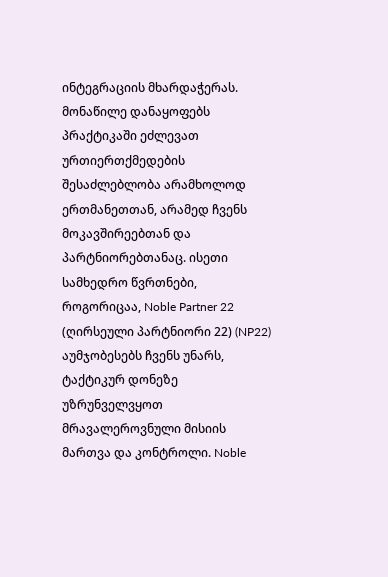ინტეგრაციის მხარდაჭერას. მონაწილე დანაყოფებს პრაქტიკაში ეძლევათ ურთიერთქმედების შესაძლებლობა არამხოლოდ ერთმანეთთან, არამედ ჩვენს მოკავშირეებთან და პარტნიორებთანაც. ისეთი სამხედრო წვრთნები, როგორიცაა, Noble Partner 22 (ღირსეული პარტნიორი 22) (NP22) აუმჯობესებს ჩვენს უნარს, ტაქტიკურ დონეზე უზრუნველვყოთ მრავალეროვნული მისიის მართვა და კონტროლი. Noble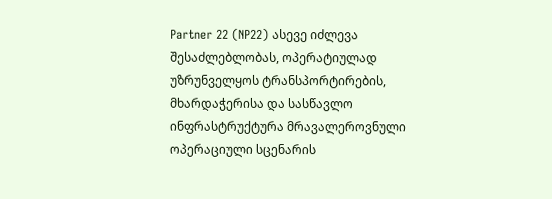Partner 22 (NP22) ასევე იძლევა შესაძლებლობას, ოპერატიულად უზრუნველყოს ტრანსპორტირების, მხარდაჭერისა და სასწავლო ინფრასტრუქტურა მრავალეროვნული ოპერაციული სცენარის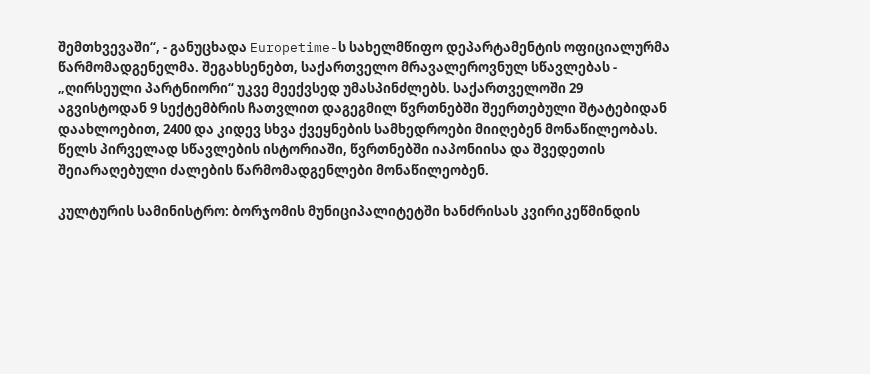შემთხვევაში“, - განუცხადა Europetime-ს სახელმწიფო დეპარტამენტის ოფიციალურმა წარმომადგენელმა. შეგახსენებთ, საქართველო მრავალეროვნულ სწავლებას - „ღირსეული პარტნიორი“ უკვე მეექვსედ უმასპინძლებს. საქართველოში 29 აგვისტოდან 9 სექტემბრის ჩათვლით დაგეგმილ წვრთნებში შეერთებული შტატებიდან დაახლოებით, 2400 და კიდევ სხვა ქვეყნების სამხედროები მიიღებენ მონაწილეობას.  წელს პირველად სწავლების ისტორიაში, წვრთნებში იაპონიისა და შვედეთის შეიარაღებული ძალების წარმომადგენლები მონაწილეობენ.

კულტურის სამინისტრო: ბორჯომის მუნიციპალიტეტში ხანძრისას კვირიკეწმინდის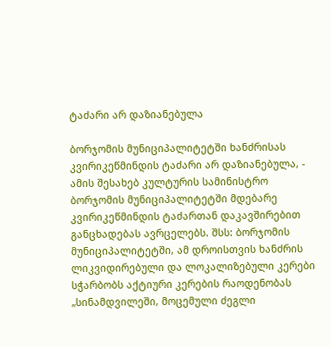ტაძარი არ დაზიანებულა

ბორჯომის მუნიციპალიტეტში ხანძრისას კვირიკეწმინდის ტაძარი არ დაზიანებულა, - ამის შესახებ კულტურის სამინისტრო ბორჯომის მუნიციპალიტეტში მდებარე კვირიკეწმინდის ტაძართან დაკავშირებით განცხადებას ავრცელებს. შსს: ბორჯომის მუნიციპალიტეტში, ამ დროისთვის ხანძრის ლიკვიდირებული და ლოკალიზებული კერები სჭარბობს აქტიური კერების რაოდენობას „სინამდვილეში, მოცემული ძეგლი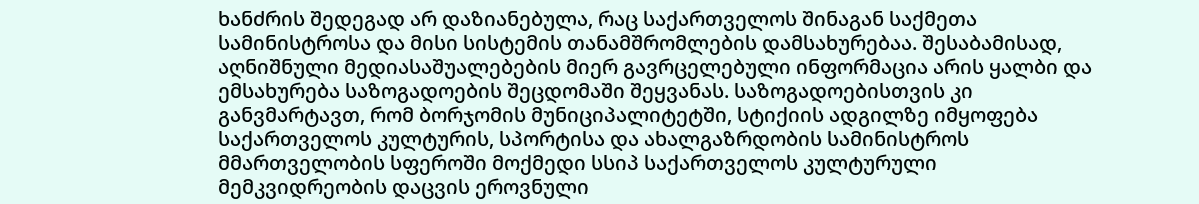ხანძრის შედეგად არ დაზიანებულა, რაც საქართველოს შინაგან საქმეთა სამინისტროსა და მისი სისტემის თანამშრომლების დამსახურებაა. შესაბამისად, აღნიშნული მედიასაშუალებების მიერ გავრცელებული ინფორმაცია არის ყალბი და ემსახურება საზოგადოების შეცდომაში შეყვანას. საზოგადოებისთვის კი განვმარტავთ, რომ ბორჯომის მუნიციპალიტეტში, სტიქიის ადგილზე იმყოფება საქართველოს კულტურის, სპორტისა და ახალგაზრდობის სამინისტროს მმართველობის სფეროში მოქმედი სსიპ საქართველოს კულტურული მემკვიდრეობის დაცვის ეროვნული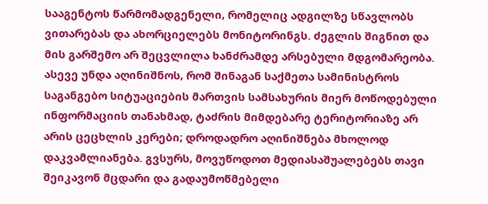სააგენტოს წარმომადგენელი, რომელიც ადგილზე სწავლობს ვითარებას და ახორციელებს მონიტორინგს. ძეგლის შიგნით და მის გარშემო არ შეცვლილა ხანძრამდე არსებული მდგომარეობა. ასევე უნდა აღინიშნოს, რომ შინაგან საქმეთა სამინისტროს საგანგებო სიტუაციების მართვის სამსახურის მიერ მოწოდებული ინფორმაციის თანახმად, ტაძრის მიმდებარე ტერიტორიაზე არ არის ცეცხლის კერები; დროდადრო აღინიშნება მხოლოდ დაკვამლიანება. გვსურს, მოვუწოდოთ მედიასაშუალებებს თავი შეიკავონ მცდარი და გადაუმოწმებელი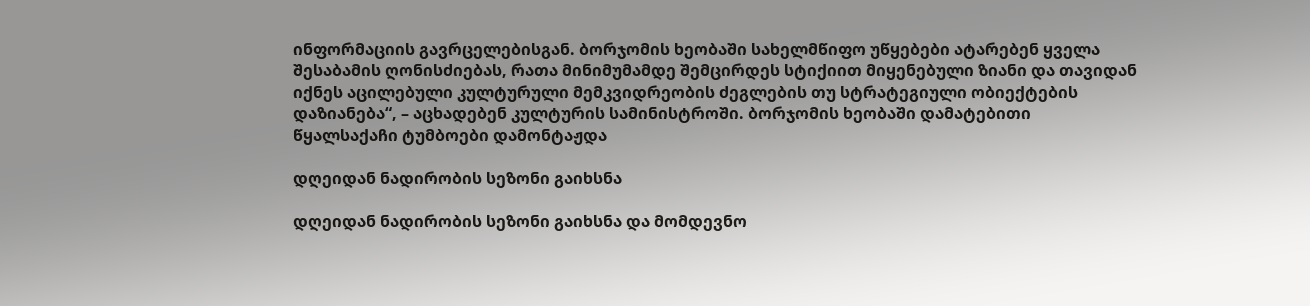ინფორმაციის გავრცელებისგან. ბორჯომის ხეობაში სახელმწიფო უწყებები ატარებენ ყველა შესაბამის ღონისძიებას, რათა მინიმუმამდე შემცირდეს სტიქიით მიყენებული ზიანი და თავიდან იქნეს აცილებული კულტურული მემკვიდრეობის ძეგლების თუ სტრატეგიული ობიექტების დაზიანება“, – აცხადებენ კულტურის სამინისტროში. ბორჯომის ხეობაში დამატებითი წყალსაქაჩი ტუმბოები დამონტაჟდა

დღეიდან ნადირობის სეზონი გაიხსნა

დღეიდან ნადირობის სეზონი გაიხსნა და მომდევნო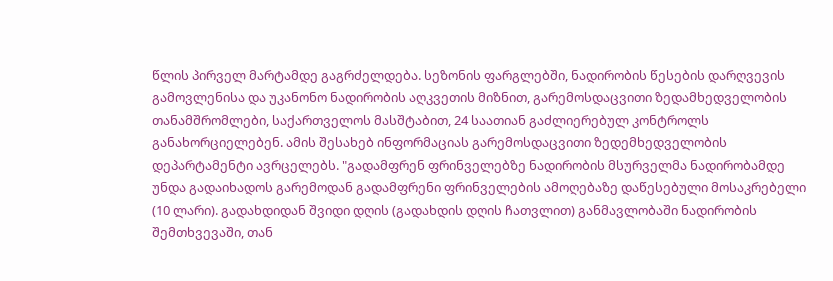წლის პირველ მარტამდე გაგრძელდება. სეზონის ფარგლებში, ნადირობის წესების დარღვევის გამოვლენისა და უკანონო ნადირობის აღკვეთის მიზნით, გარემოსდაცვითი ზედამხედველობის თანამშრომლები, საქართველოს მასშტაბით, 24 საათიან გაძლიერებულ კონტროლს განახორციელებენ. ამის შესახებ ინფორმაციას გარემოსდაცვითი ზედემხედველობის დეპარტამენტი ავრცელებს. "გადამფრენ ფრინველებზე ნადირობის მსურველმა ნადირობამდე უნდა გადაიხადოს გარემოდან გადამფრენი ფრინველების ამოღებაზე დაწესებული მოსაკრებელი (10 ლარი). გადახდიდან შვიდი დღის (გადახდის დღის ჩათვლით) განმავლობაში ნადირობის შემთხვევაში, თან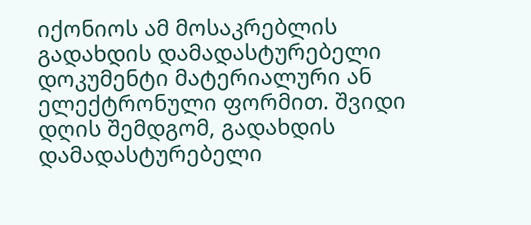იქონიოს ამ მოსაკრებლის გადახდის დამადასტურებელი დოკუმენტი მატერიალური ან ელექტრონული ფორმით. შვიდი დღის შემდგომ, გადახდის დამადასტურებელი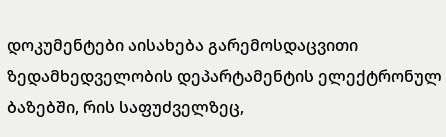დოკუმენტები აისახება გარემოსდაცვითი ზედამხედველობის დეპარტამენტის ელექტრონულ ბაზებში, რის საფუძველზეც,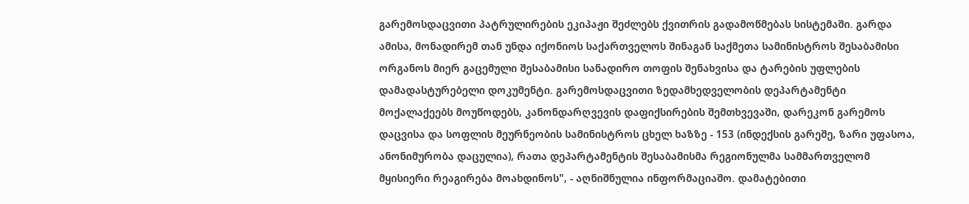გარემოსდაცვითი პატრულირების ეკიპაჟი შეძლებს ქვითრის გადამოწმებას სისტემაში. გარდა ამისა, მონადირემ თან უნდა იქონიოს საქართველოს შინაგან საქმეთა სამინისტროს შესაბამისი ორგანოს მიერ გაცემული შესაბამისი სანადირო თოფის შენახვისა და ტარების უფლების დამადასტურებელი დოკუმენტი. გარემოსდაცვითი ზედამხედველობის დეპარტამენტი მოქალაქეებს მოუწოდებს, კანონდარღვევის დაფიქსირების შემთხვევაში, დარეკონ გარემოს დაცვისა და სოფლის მეურნეობის სამინისტროს ცხელ ხაზზე - 153 (ინდექსის გარეშე, ზარი უფასოა, ანონიმურობა დაცულია), რათა დეპარტამენტის შესაბამისმა რეგიონულმა სამმართველომ მყისიერი რეაგირება მოახდინოს", - აღნიშნულია ინფორმაციაშო. დამატებითი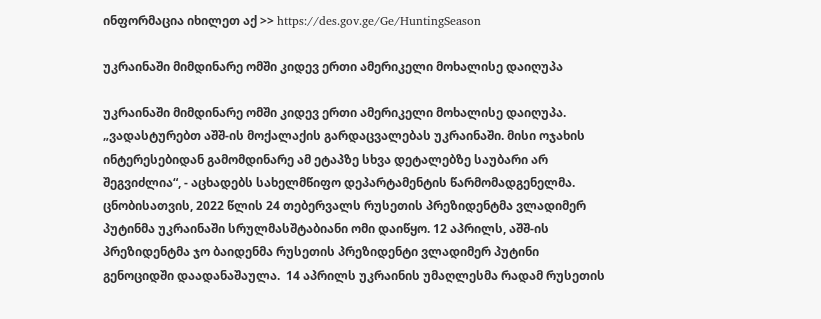ინფორმაცია იხილეთ აქ >> https://des.gov.ge/Ge/HuntingSeason

უკრაინაში მიმდინარე ომში კიდევ ერთი ამერიკელი მოხალისე დაიღუპა

უკრაინაში მიმდინარე ომში კიდევ ერთი ამერიკელი მოხალისე დაიღუპა.  „ვადასტურებთ აშშ-ის მოქალაქის გარდაცვალებას უკრაინაში. მისი ოჯახის ინტერესებიდან გამომდინარე ამ ეტაპზე სხვა დეტალებზე საუბარი არ შეგვიძლია“, - აცხადებს სახელმწიფო დეპარტამენტის წარმომადგენელმა. ცნობისათვის, 2022 წლის 24 თებერვალს რუსეთის პრეზიდენტმა ვლადიმერ პუტინმა უკრაინაში სრულმასშტაბიანი ომი დაიწყო. 12 აპრილს, აშშ-ის პრეზიდენტმა ჯო ბაიდენმა რუსეთის პრეზიდენტი ვლადიმერ პუტინი გენოციდში დაადანაშაულა.  14 აპრილს უკრაინის უმაღლესმა რადამ რუსეთის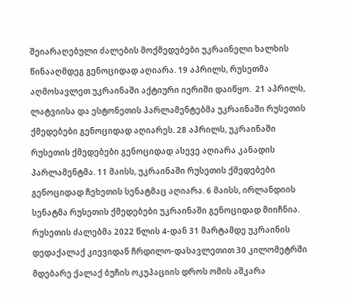შეიარაღებული ძალების მოქმედებები უკრაინელი ხალხის წინააღმდეგ გენოციდად აღიარა. 19 აპრილს, რუსეთმა აღმოსავლეთ უკრაინაში აქტიური იერიში დაიწყო.  21 აპრილს, ლატვიისა და ესტონეთის პარლამენტებმა უკრაინაში რუსეთის ქმედებები გენოციდად აღიარეს. 28 აპრილს, უკრაინაში რუსეთის ქმედებები გენოციდად ასევე აღიარა კანადის პარლამენტმა. 11 მაისს, უკრაინაში რუსეთის ქმედებები გენოციდად ჩეხეთის სენატმაც აღიარა. 6 მაისს, ირლანდიის სენატმა რუსეთის ქმედებები უკრაინაში გენოციდად მიიჩნია. რუსეთის ძალებმა 2022 წლის 4-დან 31 მარტამდე უკრაინის დედაქალაქ კიევიდან ჩრდილო-დასავლეთით 30 კილომეტრში მდებარე ქალაქ ბუჩის ოკუპაციის დროს ომის აშკარა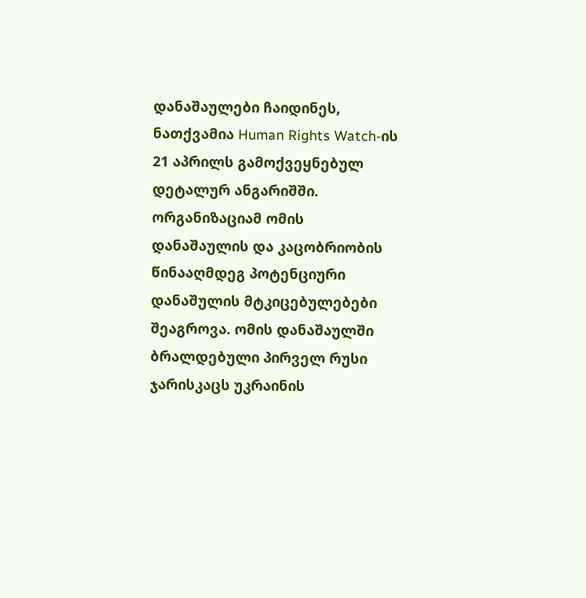დანაშაულები ჩაიდინეს, ნათქვამია Human Rights Watch-ის 21 აპრილს გამოქვეყნებულ დეტალურ ანგარიშში. ორგანიზაციამ ომის დანაშაულის და კაცობრიობის წინააღმდეგ პოტენციური დანაშულის მტკიცებულებები შეაგროვა. ომის დანაშაულში ბრალდებული პირველ რუსი ჯარისკაცს უკრაინის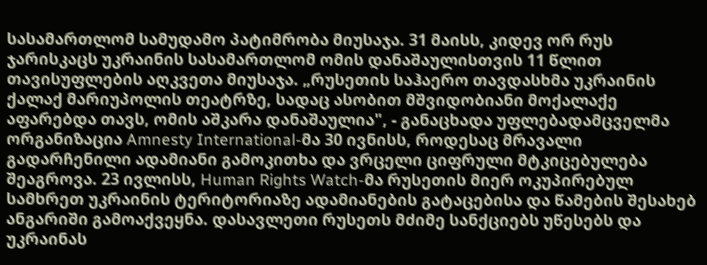სასამართლომ სამუდამო პატიმრობა მიუსაჯა. 31 მაისს, კიდევ ორ რუს ჯარისკაცს უკრაინის სასამართლომ ომის დანაშაულისთვის 11 წლით თავისუფლების აღკვეთა მიუსაჯა. „რუსეთის საჰაერო თავდასხმა უკრაინის ქალაქ მარიუპოლის თეატრზე, სადაც ასობით მშვიდობიანი მოქალაქე აფარებდა თავს, ომის აშკარა დანაშაულია", - განაცხადა უფლებადამცველმა ორგანიზაცია Amnesty International-მა 30 ივნისს, როდესაც მრავალი გადარჩენილი ადამიანი გამოკითხა და ვრცელი ციფრული მტკიცებულება შეაგროვა. 23 ივლისს, Human Rights Watch-მა რუსეთის მიერ ოკუპირებულ სამხრეთ უკრაინის ტერიტორიაზე ადამიანების გატაცებისა და წამების შესახებ ანგარიში გამოაქვეყნა. დასავლეთი რუსეთს მძიმე სანქციებს უწესებს და უკრაინას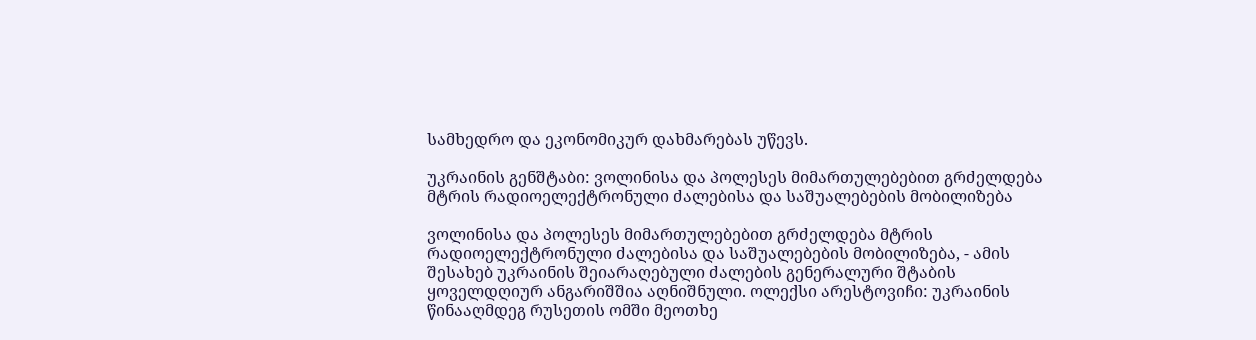სამხედრო და ეკონომიკურ დახმარებას უწევს.

უკრაინის გენშტაბი: ვოლინისა და პოლესეს მიმართულებებით გრძელდება მტრის რადიოელექტრონული ძალებისა და საშუალებების მობილიზება

ვოლინისა და პოლესეს მიმართულებებით გრძელდება მტრის რადიოელექტრონული ძალებისა და საშუალებების მობილიზება, - ამის შესახებ უკრაინის შეიარაღებული ძალების გენერალური შტაბის ყოველდღიურ ანგარიშშია აღნიშნული. ოლექსი არესტოვიჩი: უკრაინის წინააღმდეგ რუსეთის ომში მეოთხე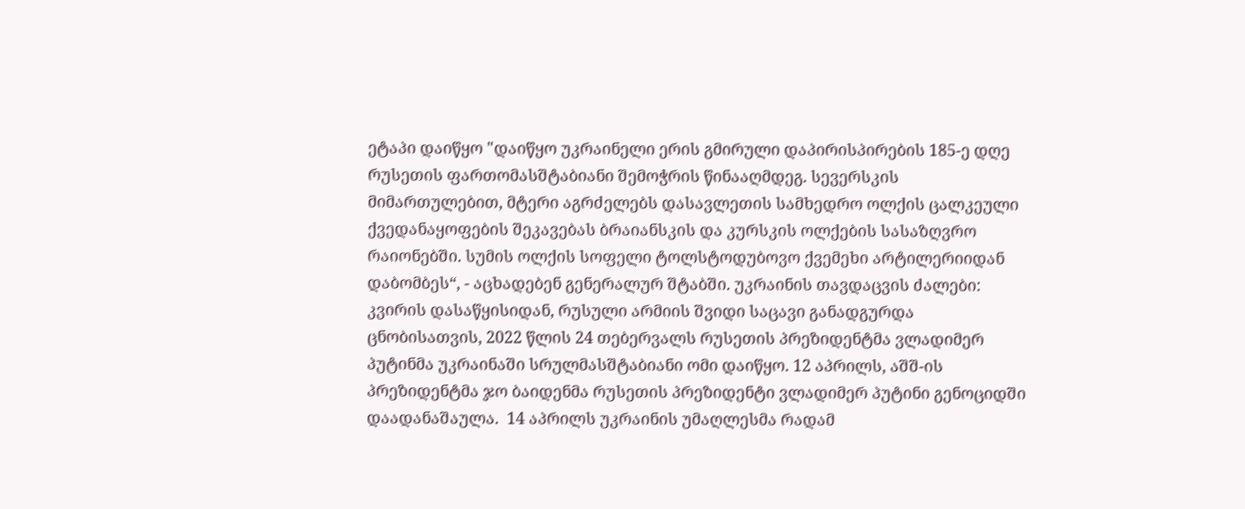ეტაპი დაიწყო "დაიწყო უკრაინელი ერის გმირული დაპირისპირების 185-ე დღე რუსეთის ფართომასშტაბიანი შემოჭრის წინააღმდეგ. სევერსკის მიმართულებით, მტერი აგრძელებს დასავლეთის სამხედრო ოლქის ცალკეული ქვედანაყოფების შეკავებას ბრაიანსკის და კურსკის ოლქების სასაზღვრო რაიონებში. სუმის ოლქის სოფელი ტოლსტოდუბოვო ქვემეხი არტილერიიდან დაბომბეს“, - აცხადებენ გენერალურ შტაბში. უკრაინის თავდაცვის ძალები: კვირის დასაწყისიდან, რუსული არმიის შვიდი საცავი განადგურდა ცნობისათვის, 2022 წლის 24 თებერვალს რუსეთის პრეზიდენტმა ვლადიმერ პუტინმა უკრაინაში სრულმასშტაბიანი ომი დაიწყო. 12 აპრილს, აშშ-ის პრეზიდენტმა ჯო ბაიდენმა რუსეთის პრეზიდენტი ვლადიმერ პუტინი გენოციდში დაადანაშაულა.  14 აპრილს უკრაინის უმაღლესმა რადამ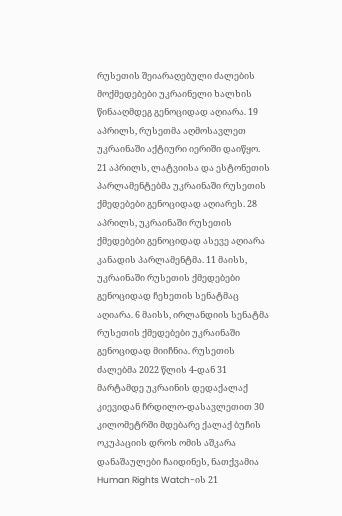რუსეთის შეიარაღებული ძალების მოქმედებები უკრაინელი ხალხის წინააღმდეგ გენოციდად აღიარა. 19 აპრილს, რუსეთმა აღმოსავლეთ უკრაინაში აქტიური იერიში დაიწყო.  21 აპრილს, ლატვიისა და ესტონეთის პარლამენტებმა უკრაინაში რუსეთის ქმედებები გენოციდად აღიარეს. 28 აპრილს, უკრაინაში რუსეთის ქმედებები გენოციდად ასევე აღიარა კანადის პარლამენტმა. 11 მაისს, უკრაინაში რუსეთის ქმედებები გენოციდად ჩეხეთის სენატმაც აღიარა. 6 მაისს, ირლანდიის სენატმა რუსეთის ქმედებები უკრაინაში გენოციდად მიიჩნია. რუსეთის ძალებმა 2022 წლის 4-დან 31 მარტამდე უკრაინის დედაქალაქ კიევიდან ჩრდილო-დასავლეთით 30 კილომეტრში მდებარე ქალაქ ბუჩის ოკუპაციის დროს ომის აშკარა დანაშაულები ჩაიდინეს, ნათქვამია Human Rights Watch-ის 21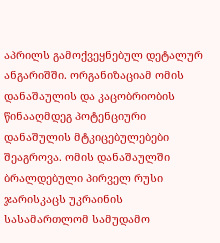აპრილს გამოქვეყნებულ დეტალურ ანგარიშში. ორგანიზაციამ ომის დანაშაულის და კაცობრიობის წინააღმდეგ პოტენციური დანაშულის მტკიცებულებები შეაგროვა. ომის დანაშაულში ბრალდებული პირველ რუსი ჯარისკაცს უკრაინის სასამართლომ სამუდამო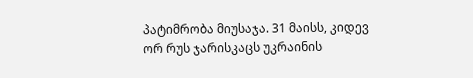პატიმრობა მიუსაჯა. 31 მაისს, კიდევ ორ რუს ჯარისკაცს უკრაინის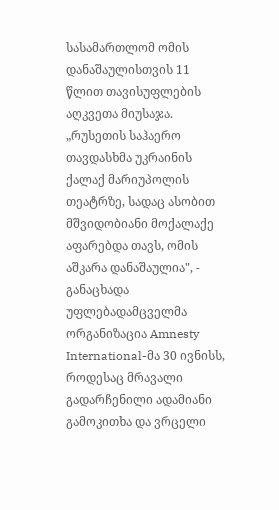სასამართლომ ომის დანაშაულისთვის 11 წლით თავისუფლების აღკვეთა მიუსაჯა. „რუსეთის საჰაერო თავდასხმა უკრაინის ქალაქ მარიუპოლის თეატრზე, სადაც ასობით მშვიდობიანი მოქალაქე აფარებდა თავს, ომის აშკარა დანაშაულია", - განაცხადა უფლებადამცველმა ორგანიზაცია Amnesty International-მა 30 ივნისს, როდესაც მრავალი გადარჩენილი ადამიანი გამოკითხა და ვრცელი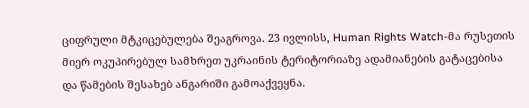ციფრული მტკიცებულება შეაგროვა. 23 ივლისს, Human Rights Watch-მა რუსეთის მიერ ოკუპირებულ სამხრეთ უკრაინის ტერიტორიაზე ადამიანების გატაცებისა და წამების შესახებ ანგარიში გამოაქვეყნა.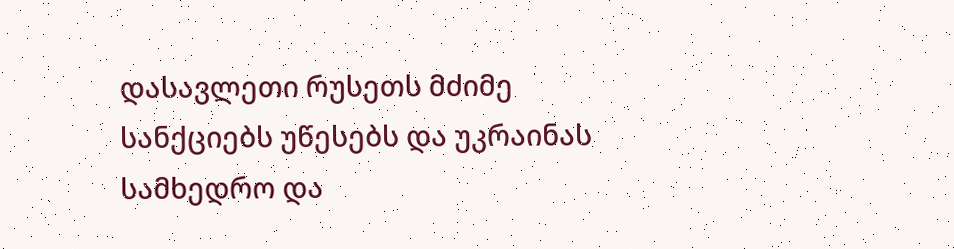დასავლეთი რუსეთს მძიმე სანქციებს უწესებს და უკრაინას სამხედრო და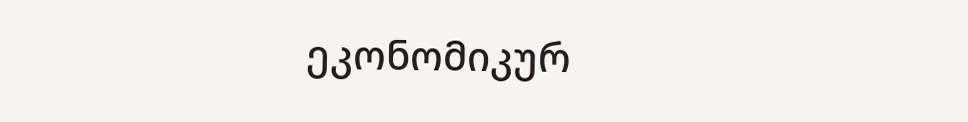ეკონომიკურ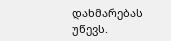დახმარებას უწევს.